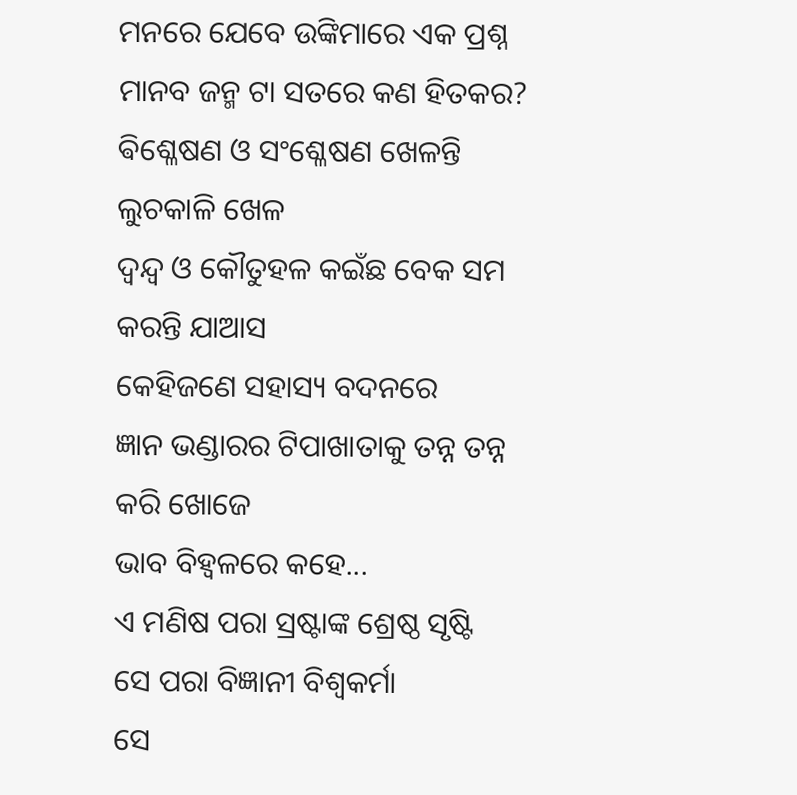ମନରେ ଯେବେ ଉଙ୍କିମାରେ ଏକ ପ୍ରଶ୍ନ
ମାନବ ଜନ୍ମ ଟା ସତରେ କଣ ହିତକର?
ଵିଶ୍ଳେଷଣ ଓ ସଂଶ୍ଳେଷଣ ଖେଳନ୍ତି ଲୁଚକାଳି ଖେଳ
ଦ୍ୱନ୍ଦ୍ୱ ଓ କୌତୁହଳ କଇଁଛ ବେକ ସମ କରନ୍ତି ଯାଆସ
କେହିଜଣେ ସହାସ୍ୟ ବଦନରେ
ଜ୍ଞାନ ଭଣ୍ଡାରର ଟିପାଖାତାକୁ ତନ୍ନ ତନ୍ନ କରି ଖୋଜେ
ଭାବ ବିହ୍ଵଳରେ କହେ...
ଏ ମଣିଷ ପରା ସ୍ରଷ୍ଟାଙ୍କ ଶ୍ରେଷ୍ଠ ସୃଷ୍ଟି
ସେ ପରା ବିଜ୍ଞାନୀ ବିଶ୍ୱକର୍ମା
ସେ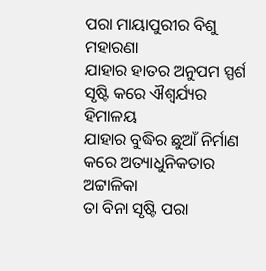ପରା ମାୟାପୁରୀର ବିଶୁ ମହାରଣା
ଯାହାର ହାତର ଅନୁପମ ସ୍ପର୍ଶ ସୃଷ୍ଟି କରେ ଐଶ୍ୱର୍ଯ୍ୟର ହିମାଳୟ
ଯାହାର ବୁଦ୍ଧିର ଛୁଆଁ ନିର୍ମାଣ କରେ ଅତ୍ୟାଧୁନିକତାର ଅଟ୍ଟାଳିକା
ତା ବିନା ସୃଷ୍ଟି ପରା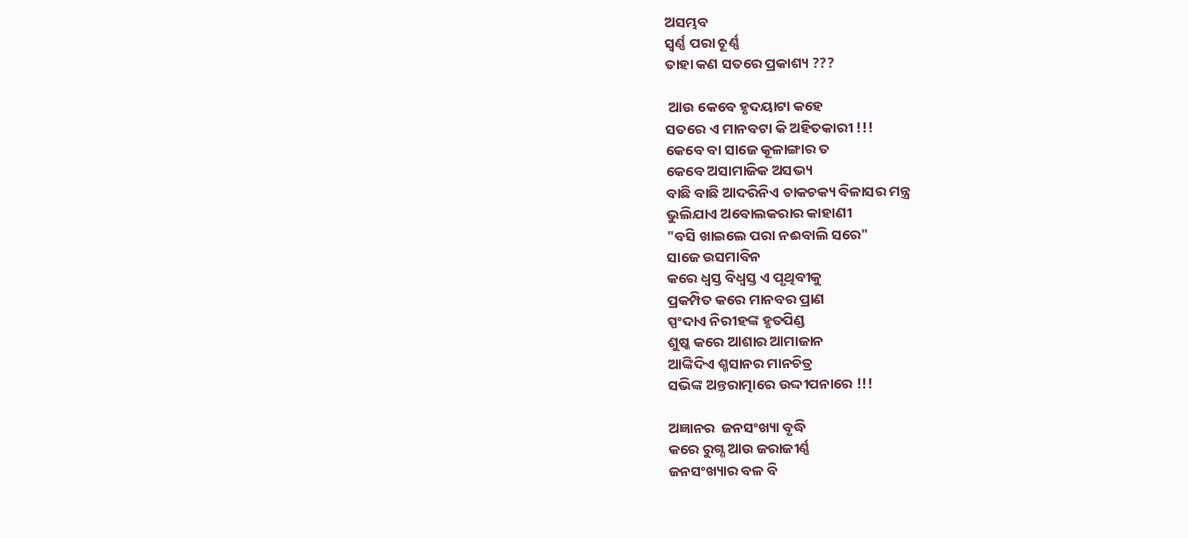ଅସମ୍ଭବ
ସ୍ବର୍ଣ୍ଣ ପରା ଚୂର୍ଣ୍ଣ
ତାହା କଣ ସତରେ ପ୍ରକାଶ୍ୟ ???

 ଆଉ କେବେ ହୃଦୟାଟା କହେ
ସତରେ ଏ ମାନବଟା କି ଅହିତକାରୀ !!!
କେବେ ବା ସାଜେ କୂଳାଙ୍ଗାର ତ
କେବେ ଅସାମାଜିକ ଅସଭ୍ୟ
ବାଛି ବାଛି ଆଦରିନିଏ ଚାକଚକ୍ୟ ବିଳାସର ମନ୍ତ୍ର
ଭୁଲିଯାଏ ଅବୋଲକରାର କାହାଣୀ
"ବସି ଖାଇଲେ ପରା ନଈବାଲି ସରେ"
ସାଜେ ଉସମାବିନ
କରେ ଧ୍ୱସ୍ତ ବିଧ୍ୱସ୍ତ ଏ ପୃଥିବୀକୁ
ପ୍ରକମ୍ପିତ କରେ ମାନବର ପ୍ରାଣ
ସ୍ପଂଦାଏ ନିରୀହଙ୍କ ହୃତପିଣ୍ଡ
ଶୁଷ୍କ କରେ ଆଶାର ଆମାଜାନ
ଆଙ୍କିଦିଏ ଶ୍ମସାନର ମାନଚିତ୍ର
ସଭିଙ୍କ ଅନ୍ତରାତ୍ମାରେ ଉଦ୍ଦୀପନାରେ !!!

ଅଜ୍ଞାନର  ଜନସଂଖ୍ୟା ବୃଦ୍ଧି
କରେ ରୁଗ୍ଣ ଆଉ ଜରାଜୀର୍ଣ୍ଣ
ଜନସଂଖ୍ୟାର ବଳ ବି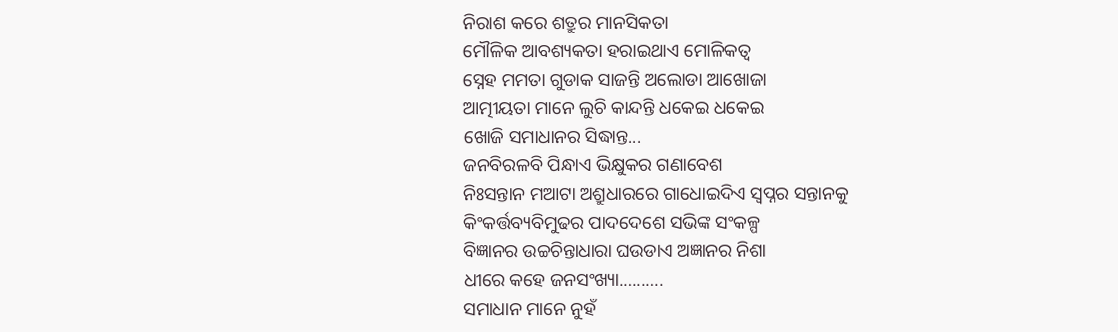ନିରାଶ କରେ ଶତ୍ରୁର ମାନସିକତା
ମୌଳିକ ଆବଶ୍ୟକତା ହରାଇଥାଏ ମୋଳିକତ୍ୱ
ସ୍ନେହ ମମତା ଗୁଡାକ ସାଜନ୍ତି ଅଲୋଡା ଆଖୋଜା
ଆତ୍ମୀୟତା ମାନେ ଲୁଚି କାନ୍ଦନ୍ତି ଧକେଇ ଧକେଇ
ଖୋଜି ସମାଧାନର ସିଦ୍ଧାନ୍ତ...
ଜନବିରଳବି ପିନ୍ଧାଏ ଭିକ୍ଷୁକର ଗଣାବେଶ
ନିଃସନ୍ତାନ ମଆଟା ଅଶ୍ରୁଧାରରେ ଗାଧୋଇଦିଏ ସ୍ୱପ୍ନର ସନ୍ତାନକୁ
କିଂକର୍ତ୍ତବ୍ୟବିମୁଢର ପାଦଦେଶେ ସଭିଙ୍କ ସଂକଳ୍ପ
ବିଜ୍ଞାନର ଉଚ୍ଚଚିନ୍ତାଧାରା ଘଉଡାଏ ଅଜ୍ଞାନର ନିଶା
ଧୀରେ କହେ ଜନସଂଖ୍ୟା.…..….
ସମାଧାନ ମାନେ ନୁହଁ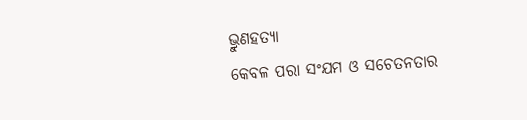ଭ୍ରୁଣହତ୍ୟା
କେବଳ ପରା ସଂଯମ ଓ ସଚେତନତାର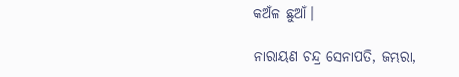କଅଁଳ ଛୁଆଁ।

ନାରାୟଣ ଚନ୍ଦ୍ର ସେନାପତି, ଜମ୍ଭରା,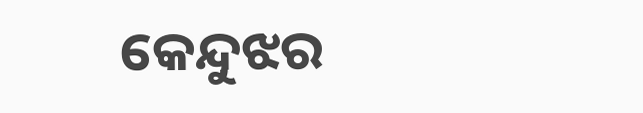କେନ୍ଦୁଝର